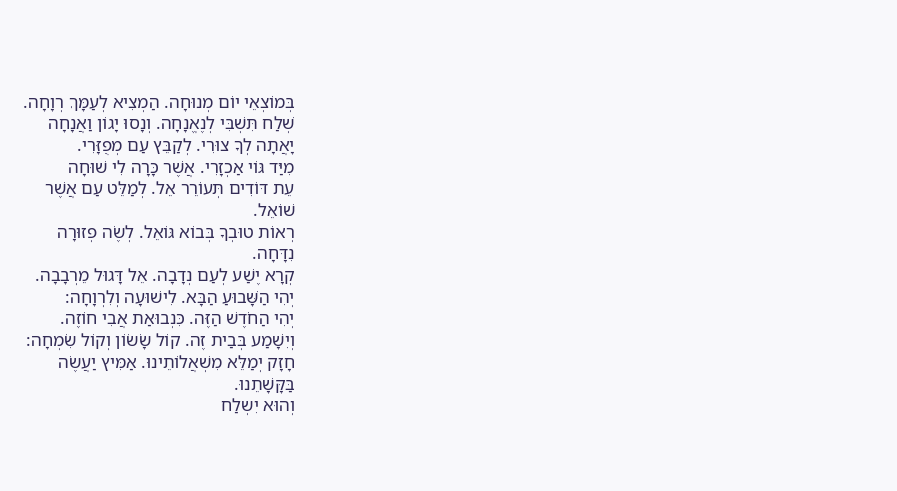בְּמוֹצְאֵי יוֹם מְנוּחָה. הַמְצִיא לְעַמָּךְ רְוָחָה.
שְׁלַח תִּשְׁבִּי לְנֶאֱנָחָה. וְנָסוּ יָגוֹן וַאֲנָחָה
יָאֲתָה לְךָ צוּרִי. לְקַבֵּץ עַם מְפֻזָּרִי.
מִיַּד גּוֹי אַכְזָרִי. אֲשֶׁר כָּרָה לִי שׁוּחָה
עֵת דּוֹדִים תְּעוֹרֵר אֵל. לְמַלֵּט עַם אֲשֶׁר
שׁוֹאֵל.
רְאוֹת טוּבְךָ בְּבוֹא גּוֹאֵל. לְשֶׂה פְזוּרָה
נִדָּחָה.
קְרָא יֶשַׁע לְעַם נְדָבָה. אֵל דָּגוּל מֵרְבָבָה.
יְהִי הַשָּׁבוּעַ הַבָּא. לִישׁוּעָה וְלִרְוָחָה:
יְהִי הַחֹדֶשׁ הַזֶּה. כִּנְבוּאַת אֲבִי חוֹזֶה.
וְיִשָׁמַע בְּבַית זֶה. קוֹל שָׂשׂוֹן וְקוֹל שִׂמְחָה:
חָזָק יְמַלֵּא מִשְׁאֲלוֹתֵינוּ. אַמִּיץ יַעֲשֶׂה
בַּקָּשָׁתֵנוּ.
וְהוּא יִשְלַח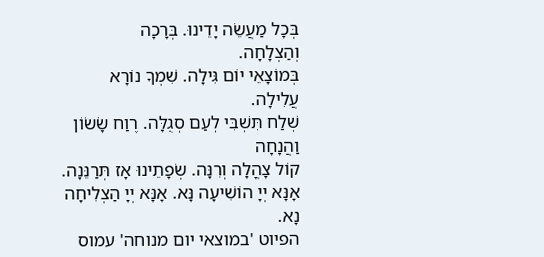בְּכָל מַעֲשֵׂה יָדֵינוּ. בְּרָכָה
וְהַצְלָחָה.
בְּמוֹצָאֵי יוֹם גִּילָה. שִׁמְךָ נוֹרָא עֲלִילָה.
שְׁלַח תִּשְׁבִּי לְעַם סְגֻלָּה. רֶוַח שָׂשׂוֹן
וַהֲנָחָה
קוֹל צָהֳלָה וְרִנָּה. שְׂפָתֵינוּ אָז תְּרַנֵּנָה.
אָנָּא יְיָ הוֹשִׁיעָה נָּא. אָנָּא יְיָ הַצְלִיחָה
נָא.
הפיוט 'במוצאי יום מנוחה' עמוס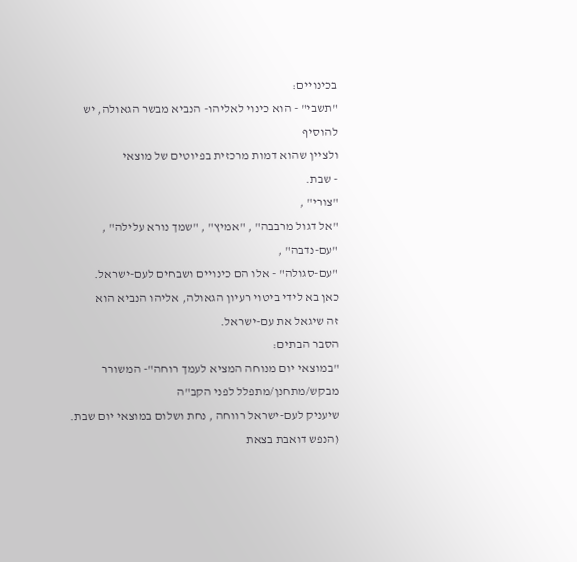בכינויים:
"תשבי" - הוא כינוי לאליהו- הנביא מבשר הגאולה, יש להוסיף
ולציין שהוא דמות מרכזית בפיוטים של מוצאי
- שבת.
"צורי" ,
"אל דגול מרבבה" , "אמיץ" , "שמך נורא עלילה" ,
"עם-נדבה" ,
"עם-סגולה" - אלו הם כינויים ושבחים לעם-ישראל.
כאן בא לידי ביטוי רעיון הגאולה, אליהו הנביא הוא
זה שיגאל את עם-ישראל.
הסבר הבתים:
"במוצאי יום מנוחה המציא לעמך רוחה"- המשורר מבקש/מתחנן/מתפלל לפני הקב"ה
שיעניק לעם-ישראל רווחה , נחת ושלום במוצאי יום שבת.
(הנפש דואבת בצאת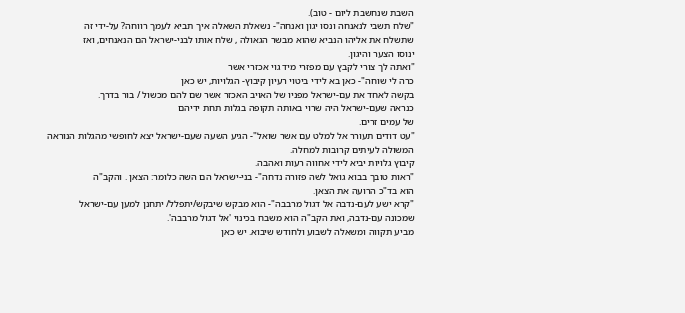השבת שנחשבת ליום - טוב).
"שלח תשבי לנאנחה ונסו יגון ואנחה"- נשאלת השאלה איך תביא לעמך רווחה? על-ידי זה
שתשלח את אליהו הנביא שהוא מבשר הגאולה , שלח אותו לבני-ישראל הם הנאנחים, ואז
ינוסו הצער והיגון.
"ואתה לך צורי לקבץ עם מפזרי מיד גוי אכזרי אשר
כרה לי שוחה"- כאן בא לידי ביטוי רעיון קיבוץ- הגלויות, יש כאן
בקשה לאחד את עם-ישראל מפניו של האויב האכזר אשר שם להם מכשול / בור בדרך.
כנראה שעם-ישראל היה שרוי באותה תקופה בגלות תחת ידיהם
של עמים זרים.
"עט דודים תעורר אל למלט עם אשר שואל"- הגיע השעה שעם-ישראל יצא לחופשי מהגלות הנוראה
המשולה לעיתים קרובות למחלה.
קיבוץ גלויות יביא לידי אחווה רעות ואהבה.
"ראות טובך בבוא גואל לשה פזורה נדחה"- בני-ישראל הם השה כלומר: הצאן . והקב"ה
הוא בד"כ הרועה את הצאן.
"קרא ישע לעם-נדבה אל דגול מרבבה"- הוא מבקש שיבקש/יתפלל/ יתחנן למען עם-ישראל
שמכונה עם-נדבה, ואת הקב"ה הוא משבח בכינוי 'אל דגול מרבבה'.
מביע תקווה ומשאלה לשבוע ולחודש שיבוא. יש כאן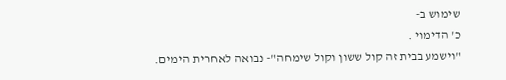שימוש ב-
כ' הדימוי .
"וישמע בבית זה קול ששון וקול שימחה"- נבואה לאחרית הימים.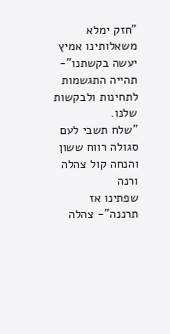"חזק ימלא משאלותינו אמיץ יעשה בקשתנו"- תהייה התגשמות לתחינות ולבקשות שלנו.
"שלח תשבי לעם סגולה רווח ששון והנחה קול צהלה ורנה
שפתינו אז תרננה"- צהלה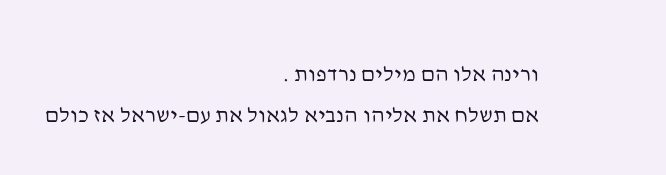ורינה אלו הם מילים נרדפות .
אם תשלח את אליהו הנביא לגאול את עם-ישראל אז כולם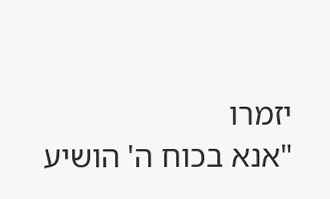יזמרו
"אנא בכוח ה' הושיע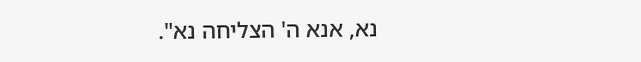נא, אנא ה' הצליחה נא".